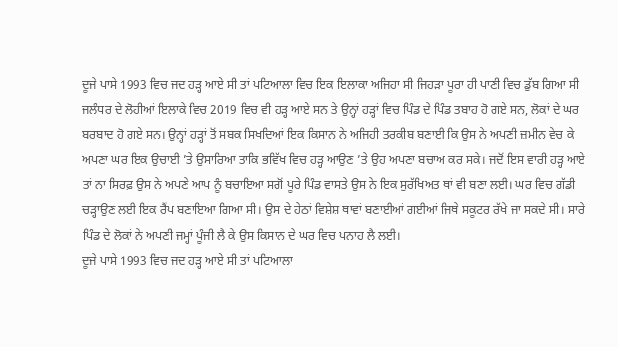ਦੂਜੇ ਪਾਸੇ 1993 ਵਿਚ ਜਦ ਹੜ੍ਹ ਆਏ ਸੀ ਤਾਂ ਪਟਿਆਲਾ ਵਿਚ ਇਕ ਇਲਾਕਾ ਅਜਿਹਾ ਸੀ ਜਿਹੜਾ ਪੂਰਾ ਹੀ ਪਾਣੀ ਵਿਚ ਡੁੱਬ ਗਿਆ ਸੀ
ਜਲੰਧਰ ਦੇ ਲੋਹੀਆਂ ਇਲਾਕੇ ਵਿਚ 2019 ਵਿਚ ਵੀ ਹੜ੍ਹ ਆਏ ਸਨ ਤੇ ਉਨ੍ਹਾਂ ਹੜ੍ਹਾਂ ਵਿਚ ਪਿੰਡ ਦੇ ਪਿੰਡ ਤਬਾਹ ਹੋ ਗਏ ਸਨ, ਲੋਕਾਂ ਦੇ ਘਰ ਬਰਬਾਦ ਹੋ ਗਏ ਸਨ। ਉਨ੍ਹਾਂ ਹੜ੍ਹਾਂ ਤੋਂ ਸਬਕ ਸਿਖਦਿਆਂ ਇਕ ਕਿਸਾਨ ਨੇ ਅਜਿਹੀ ਤਰਕੀਬ ਬਣਾਈ ਕਿ ਉਸ ਨੇ ਅਪਣੀ ਜ਼ਮੀਨ ਵੇਚ ਕੇ ਅਪਣਾ ਘਰ ਇਕ ਉਚਾਈ ’ਤੇ ਉਸਾਰਿਆ ਤਾਕਿ ਭਵਿੱਖ ਵਿਚ ਹੜ੍ਹ ਆਉਣ ’ਤੇ ਉਹ ਅਪਣਾ ਬਚਾਅ ਕਰ ਸਕੇ। ਜਦੋਂ ਇਸ ਵਾਰੀ ਹੜ੍ਹ ਆਏ ਤਾਂ ਨਾ ਸਿਰਫ਼ ਉਸ ਨੇ ਅਪਣੇ ਆਪ ਨੂੰ ਬਚਾਇਆ ਸਗੋਂ ਪੂਰੇ ਪਿੰਡ ਵਾਸਤੇ ਉਸ ਨੇ ਇਕ ਸੁਰੱਖਿਅਤ ਥਾਂ ਵੀ ਬਣਾ ਲਈ। ਘਰ ਵਿਚ ਗੱਡੀ ਚੜ੍ਹਾਉਣ ਲਈ ਇਕ ਰੈਂਪ ਬਣਾਇਆ ਗਿਆ ਸੀ। ਉਸ ਦੇ ਹੇਠਾਂ ਵਿਸ਼ੇਸ਼ ਥਾਵਾਂ ਬਣਾਈਆਂ ਗਈਆਂ ਜਿਥੇ ਸਕੂਟਰ ਰੱਖੇ ਜਾ ਸਕਦੇ ਸੀ। ਸਾਰੇ ਪਿੰਡ ਦੇ ਲੋਕਾਂ ਨੇ ਅਪਣੀ ਜਮ੍ਹਾਂ ਪੂੰਜੀ ਲੈ ਕੇ ਉਸ ਕਿਸਾਨ ਦੇ ਘਰ ਵਿਚ ਪਨਾਹ ਲੈ ਲਈ।
ਦੂਜੇ ਪਾਸੇ 1993 ਵਿਚ ਜਦ ਹੜ੍ਹ ਆਏ ਸੀ ਤਾਂ ਪਟਿਆਲਾ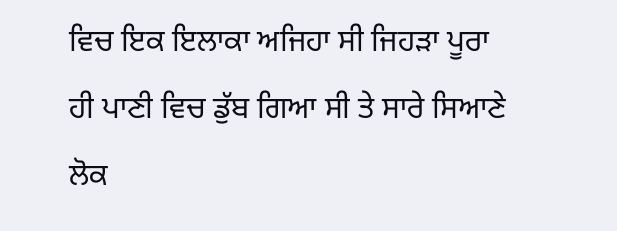ਵਿਚ ਇਕ ਇਲਾਕਾ ਅਜਿਹਾ ਸੀ ਜਿਹੜਾ ਪੂਰਾ ਹੀ ਪਾਣੀ ਵਿਚ ਡੁੱਬ ਗਿਆ ਸੀ ਤੇ ਸਾਰੇ ਸਿਆਣੇ ਲੋਕ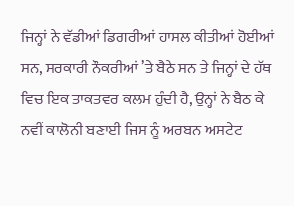ਜਿਨ੍ਹਾਂ ਨੇ ਵੱਡੀਆਂ ਡਿਗਰੀਆਂ ਹਾਸਲ ਕੀਤੀਆਂ ਹੋਈਆਂ ਸਨ, ਸਰਕਾਰੀ ਨੌਕਰੀਆਂ ’ਤੇ ਬੈਠੇ ਸਨ ਤੇ ਜਿਨ੍ਹਾਂ ਦੇ ਹੱਥ ਵਿਚ ਇਕ ਤਾਕਤਵਰ ਕਲਮ ਹੁੰਦੀ ਹੈ, ਉਨ੍ਹਾਂ ਨੇ ਬੈਠ ਕੇ ਨਵੀਂ ਕਾਲੋਨੀ ਬਣਾਈ ਜਿਸ ਨੂੰ ਅਰਬਨ ਅਸਟੇਟ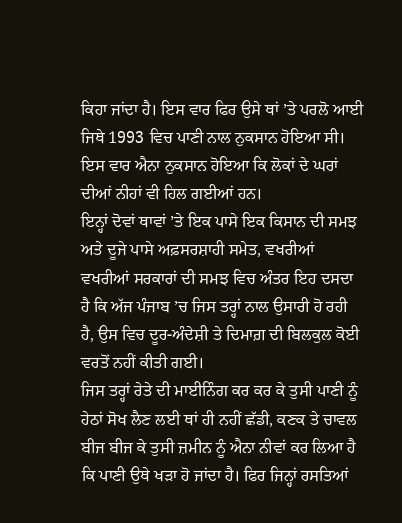ਕਿਹਾ ਜਾਂਦਾ ਹੈ। ਇਸ ਵਾਰ ਫਿਰ ਉਸੇ ਥਾਂ ’ਤੇ ਪਰਲੋ ਆਈ ਜਿਥੇ 1993 ਵਿਚ ਪਾਣੀ ਨਾਲ ਨੁਕਸਾਨ ਹੋਇਆ ਸੀ। ਇਸ ਵਾਰ ਐਨਾ ਨੁਕਸਾਨ ਹੋਇਆ ਕਿ ਲੋਕਾਂ ਦੇ ਘਰਾਂ ਦੀਆਂ ਨੀਹਾਂ ਵੀ ਹਿਲ ਗਈਆਂ ਹਨ।
ਇਨ੍ਹਾਂ ਦੋਵਾਂ ਥਾਵਾਂ ’ਤੇ ਇਕ ਪਾਸੇ ਇਕ ਕਿਸਾਨ ਦੀ ਸਮਝ ਅਤੇ ਦੂਜੇ ਪਾਸੇ ਅਫ਼ਸਰਸ਼ਾਹੀ ਸਮੇਤ, ਵਖਰੀਆਂ ਵਖਰੀਆਂ ਸਰਕਾਰਾਂ ਦੀ ਸਮਝ ਵਿਚ ਅੰਤਰ ਇਹ ਦਸਦਾ ਹੈ ਕਿ ਅੱਜ ਪੰਜਾਬ ’ਚ ਜਿਸ ਤਰ੍ਹਾਂ ਨਾਲ ਉਸਾਰੀ ਹੋ ਰਹੀ ਹੈ, ਉਸ ਵਿਚ ਦੂਰ-ਅੰਦੇਸ਼ੀ ਤੇ ਦਿਮਾਗ਼ ਦੀ ਬਿਲਕੁਲ ਕੋਈ ਵਰਤੋਂ ਨਹੀਂ ਕੀਤੀ ਗਈ।
ਜਿਸ ਤਰ੍ਹਾਂ ਰੇਤੇ ਦੀ ਮਾਈਨਿੰਗ ਕਰ ਕਰ ਕੇ ਤੁਸੀ ਪਾਣੀ ਨੂੰ ਹੇਠਾਂ ਸੋਖ ਲੈਣ ਲਈ ਥਾਂ ਹੀ ਨਹੀਂ ਛੱਡੀ, ਕਣਕ ਤੇ ਚਾਵਲ ਬੀਜ ਬੀਜ ਕੇ ਤੁਸੀ ਜ਼ਮੀਨ ਨੂੰ ਐਨਾ ਨੀਵਾਂ ਕਰ ਲਿਆ ਹੈ ਕਿ ਪਾਣੀ ਉਥੇ ਖੜਾ ਹੋ ਜਾਂਦਾ ਹੈ। ਫਿਰ ਜਿਨ੍ਹਾਂ ਰਸਤਿਆਂ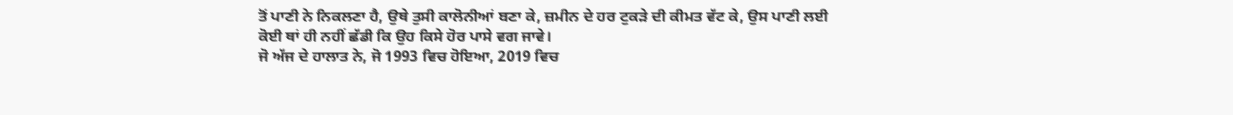ਤੋਂ ਪਾਣੀ ਨੇ ਨਿਕਲਣਾ ਹੈ, ਉਥੇ ਤੁਸੀ ਕਾਲੋਨੀਆਂ ਬਣਾ ਕੇ, ਜ਼ਮੀਨ ਦੇ ਹਰ ਟੁਕੜੇ ਦੀ ਕੀਮਤ ਵੱਟ ਕੇ, ਉਸ ਪਾਣੀ ਲਈ ਕੋਈ ਥਾਂ ਹੀ ਨਹੀਂ ਛੱਡੀ ਕਿ ਉਹ ਕਿਸੇ ਹੋਰ ਪਾਸੇ ਵਗ ਜਾਵੇ।
ਜੋ ਅੱਜ ਦੇ ਹਾਲਾਤ ਨੇ, ਜੋ 1993 ਵਿਚ ਹੋਇਆ, 2019 ਵਿਚ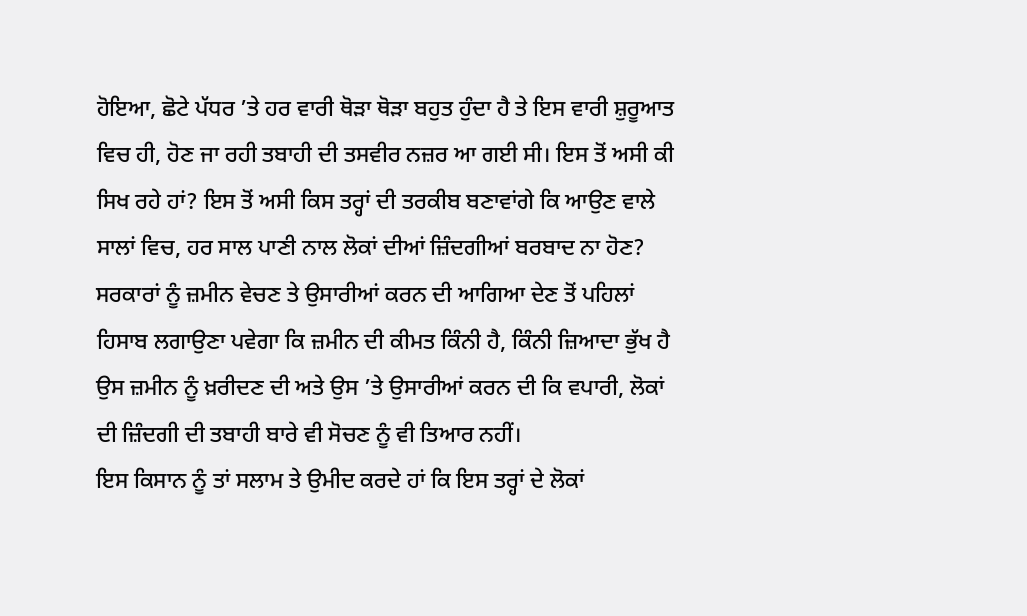ਹੋਇਆ, ਛੋਟੇ ਪੱਧਰ ’ਤੇ ਹਰ ਵਾਰੀ ਥੋੜਾ ਥੋੜਾ ਬਹੁਤ ਹੁੰਦਾ ਹੈ ਤੇ ਇਸ ਵਾਰੀ ਸ਼ੁਰੂਆਤ ਵਿਚ ਹੀ, ਹੋਣ ਜਾ ਰਹੀ ਤਬਾਹੀ ਦੀ ਤਸਵੀਰ ਨਜ਼ਰ ਆ ਗਈ ਸੀ। ਇਸ ਤੋਂ ਅਸੀ ਕੀ ਸਿਖ ਰਹੇ ਹਾਂ? ਇਸ ਤੋਂ ਅਸੀ ਕਿਸ ਤਰ੍ਹਾਂ ਦੀ ਤਰਕੀਬ ਬਣਾਵਾਂਗੇ ਕਿ ਆਉਣ ਵਾਲੇ ਸਾਲਾਂ ਵਿਚ, ਹਰ ਸਾਲ ਪਾਣੀ ਨਾਲ ਲੋਕਾਂ ਦੀਆਂ ਜ਼ਿੰਦਗੀਆਂ ਬਰਬਾਦ ਨਾ ਹੋਣ?
ਸਰਕਾਰਾਂ ਨੂੰ ਜ਼ਮੀਨ ਵੇਚਣ ਤੇ ਉਸਾਰੀਆਂ ਕਰਨ ਦੀ ਆਗਿਆ ਦੇਣ ਤੋਂ ਪਹਿਲਾਂ ਹਿਸਾਬ ਲਗਾਉਣਾ ਪਵੇਗਾ ਕਿ ਜ਼ਮੀਨ ਦੀ ਕੀਮਤ ਕਿੰਨੀ ਹੈ, ਕਿੰਨੀ ਜ਼ਿਆਦਾ ਭੁੱਖ ਹੈ ਉਸ ਜ਼ਮੀਨ ਨੂੰ ਖ਼ਰੀਦਣ ਦੀ ਅਤੇ ਉਸ ’ਤੇ ਉਸਾਰੀਆਂ ਕਰਨ ਦੀ ਕਿ ਵਪਾਰੀ, ਲੋਕਾਂ ਦੀ ਜ਼ਿੰਦਗੀ ਦੀ ਤਬਾਹੀ ਬਾਰੇ ਵੀ ਸੋਚਣ ਨੂੰ ਵੀ ਤਿਆਰ ਨਹੀਂ।
ਇਸ ਕਿਸਾਨ ਨੂੰ ਤਾਂ ਸਲਾਮ ਤੇ ਉਮੀਦ ਕਰਦੇ ਹਾਂ ਕਿ ਇਸ ਤਰ੍ਹਾਂ ਦੇ ਲੋਕਾਂ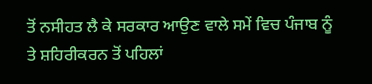ਤੋਂ ਨਸੀਹਤ ਲੈ ਕੇ ਸਰਕਾਰ ਆਉਣ ਵਾਲੇ ਸਮੇਂ ਵਿਚ ਪੰਜਾਬ ਨੂੰ ਤੇ ਸ਼ਹਿਰੀਕਰਨ ਤੋਂ ਪਹਿਲਾਂ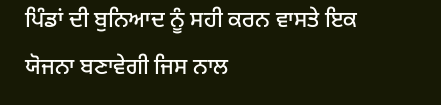ਪਿੰਡਾਂ ਦੀ ਬੁਨਿਆਦ ਨੂੰ ਸਹੀ ਕਰਨ ਵਾਸਤੇ ਇਕ ਯੋਜਨਾ ਬਣਾਵੇਗੀ ਜਿਸ ਨਾਲ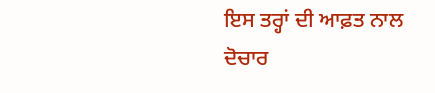ਇਸ ਤਰ੍ਹਾਂ ਦੀ ਆਫ਼ਤ ਨਾਲ ਦੋਚਾਰ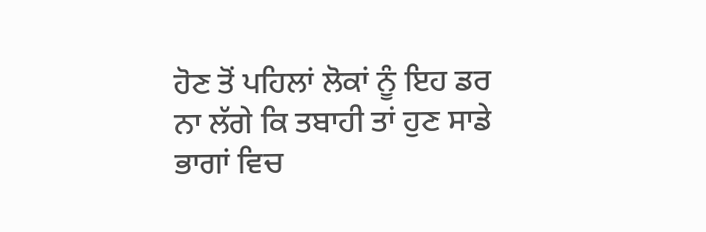ਹੋਣ ਤੋਂ ਪਹਿਲਾਂ ਲੋਕਾਂ ਨੂੰ ਇਹ ਡਰ ਨਾ ਲੱਗੇ ਕਿ ਤਬਾਹੀ ਤਾਂ ਹੁਣ ਸਾਡੇ ਭਾਗਾਂ ਵਿਚ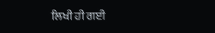ਲਿਖੀ ਹੀ ਗਈ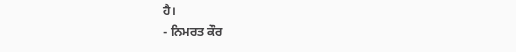ਹੈ।
- ਨਿਮਰਤ ਕੌਰ